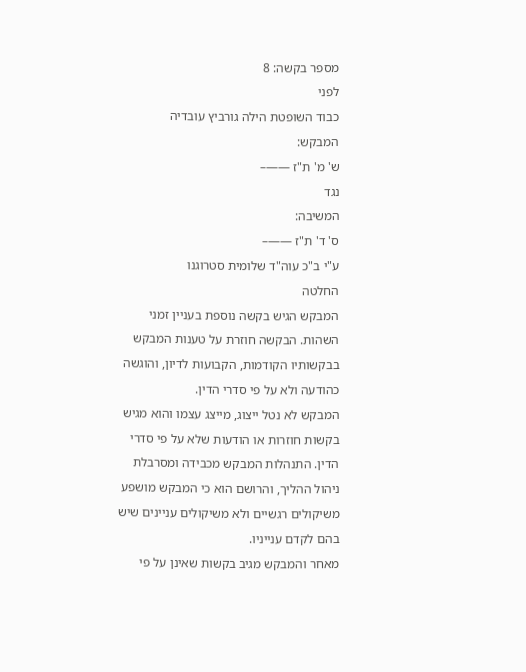מספר בקשה: 8
לפני
כבוד השופטת הילה גורביץ עובדיה
המבקש:
ש' מ' ת"ז ——–
נגד
המשיבה:
ס' ד' ת"ז ——–
ע"י ב"כ עוה"ד שלומית סטרוגנו
החלטה
המבקש הגיש בקשה נוספת בעניין זמני השהות. הבקשה חוזרת על טענות המבקש בבקשותיו הקודמות, הקבועות לדיון, והוגשה כהודעה ולא על פי סדרי הדין.
המבקש לא נטל ייצוג, מייצג עצמו והוא מגיש בקשות חוזרות או הודעות שלא על פי סדרי הדין. התנהלות המבקש מכבידה ומסרבלת ניהול ההליך, והרושם הוא כי המבקש מושפע משיקולים רגשיים ולא משיקולים עניינים שיש בהם לקדם ענייניו.
מאחר והמבקש מגיב בקשות שאינן על פי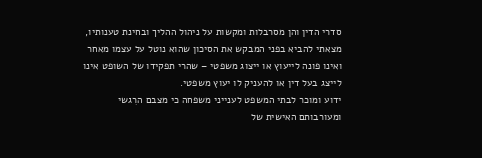סדרי הדין והן מסרבלות ומקשות על ניהול ההליך ובחינת טענותיו, מצאתי להביא בפני המבקש את הסיכון שהוא נוטל על עצמו מאחר ואינו פונה לייעוץ או ייצוג משפטי – שהרי תפקידו של השופט אינו לייצג בעל דין או להעניק לו יעוץ משפטי.
ידוע ומוכר לבתי המשפט לענייני משפחה כי מצבם הרִגשי ומעורבותם האישית של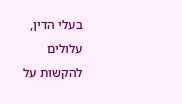בעלי הדין, עלולים להקשות על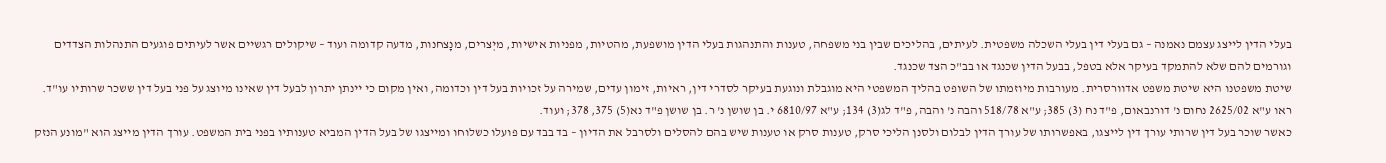בעלי הדין לייצג עצמם נאמנה – גם בעלי דין בעלי השכלה משפטית. לעיתים, בהליכים שבין בני משפחה, טענות והתנהגות בעלי הדין מושפעת, מהטיות, מפניות אישיות, מיְצרים, מנָצחנות, מדעה קדומה ועוד – שיקולים רגשיים אשר לעיתים פוגעים התנהלות הצדדים וגורמים להם שלא להתמקד בעיקר אלא בטפל, בבעל הדין שכנגד או בב"כ הצד שכנגד.
שיטת משפטנו היא שיטת משפט אדוורסרית. מעורבות מיוזמתו של השופט בהליך המשפטי היא מוגבלת ונוגעת בעיקר לסדרי דין, ראיות, זימון עדים, שמירה על זכויות בעל דין וכדומה, ואין מקום כי יינתן יתרון לבעל דין שאינו מיוצג על פני בעל דין ששכר שרותיו עו"ד. ראו ע"א 2625/02 נחום נ' דורנבאום, פ"ד נח (3) 385; ע"א 518/78 והבה נ' והבה, פ"ד לג(3) 134; ע"א 6810/97 י. בן שושן נ' ר. בן שושן פ"ד נא(5) 375, 378; ועוד.
כאשר שוכר בעל דין שרותי עורך דין לייצגו, באפשרותו של עורך הדין לבלום ולסנן הליכי סרק, טענות סרק או טענות שיש בהם להסלים ולסרבל את הדיון – בד בבד עם פועלו כשלוחו ומייצגו של בעל הדין המביא טענותיו בפני בית המשפט. עורך הדין מייצג הוא "מונע הנזק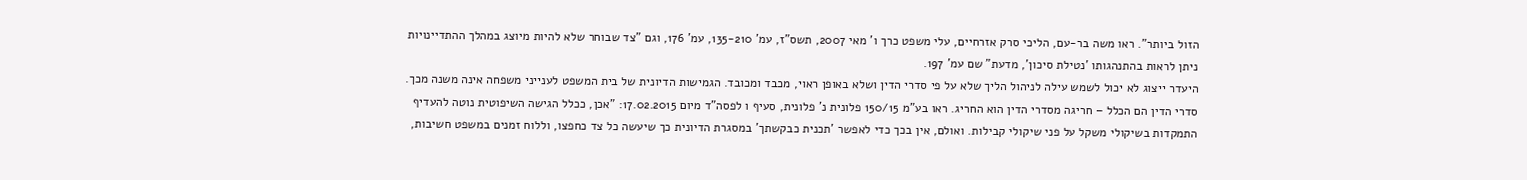הזול ביותר". ראו משה בר-עם, הליכי סרק אזרחיים, עלי משפט כרך ו' מאי 2007, תשס"ז, עמ' 135-210, עמ' 176, וגם "צד שבוחר שלא להיות מיוצג במהלך ההתדיינויות ניתן לראות בהתנהגותו 'נטילת סיכון', מדעת" שם עמ' 197.
היעדר ייצוג לא יכול לשמש עילה לניהול הליך שלא על פי סדרי הדין ושלא באופן ראוי, מכבד ומכובד. הגמישות הדיונית של בית המשפט לענייני משפחה אינה משנה מכך.
סדרי הדין הם הכלל – חריגה מסדרי הדין הוא החריג. ראו בע"מ 150/15 פלונית נ' פלונית, סעיף ו לפסה"ד מיום 17.02.2015: "אכן, ככלל הגישה השיפוטית נוטה להעדיף התמקדות בשיקולי משקל על פני שיקולי קבילות. ואולם, אין בכך כדי לאפשר 'תכנית כבקשתך' במסגרת הדיונית כך שיעשה כל צד כחפצו, וללוח זמנים במשפט חשיבות,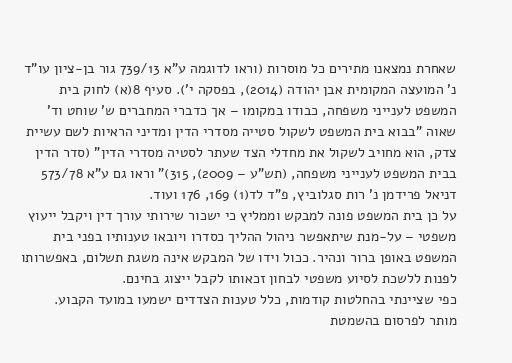שאחרת נמצאנו מתירים כל מוסרות (וראו לדוגמה ע"א 739/13 גור בן-ציון עו"ד נ' המועצה המקומית אבן יהודה (2014), בפסקה י'). סעיף 8(א) לחוק בית המשפט לענייני משפחה, כבודו במקומו – אך כדברי המחברים ש' שוחט וד' שאוה "בבוא בית המשפט לשקול סטייה מסדרי הדין ומדיני הראיות לשם עשיית צדק, הוא מחויב לשקול את מחדלי הצד שעתר לסטיה מסדרי הדין" (סדר הדין בבית המשפט לענייני משפחה, (תש"ע – 2009), 315)" וראו גם ע"א 573/78 דניאל פרידמן נ' רות סגלוביץ, פ"ד לד(1) 169, 176 ועוד.
על כן בית המשפט פונה למבקש וממליץ כי ישכור שירותי עורך דין ויקבל ייעוץ משפטי – על-מנת שיתאפשר ניהול ההליך כסדרו ויובאו טענותיו בפני בית המשפט באופן ברור ונהיר. ככול וידו של המבקש אינה משגת תשלום, באפשרותו לפנות ללשכת לסיוע משפטי לבחון זכאותו לקבל ייצוג בחינם.
כפי שציינתי בהחלטות קודמות, כלל טענות הצדדים ישמעו במועד הקבוע.
מותר לפרסום בהשמטת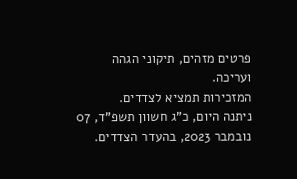פרטים מזהים, תיקוני הגהה ועריכה.
המזכירות תמציא לצדדים.
ניתנה היום, כ"ג חשוון תשפ"ד, 07 נובמבר 2023, בהעדר הצדדים.